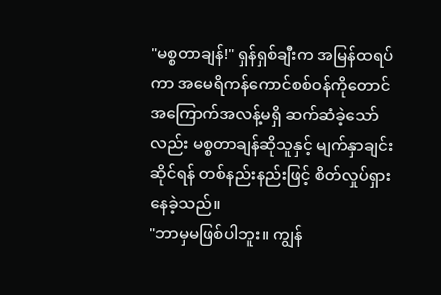"မစ္စတာချန်!" ရှန်ရှစ်ချီးက အမြန်ထရပ်ကာ အမေရိကန်ကောင်စစ်ဝန်ကိုတောင် အကြောက်အလန့်မရှိ ဆက်ဆံခဲ့သော်လည်း မစ္စတာချန်ဆိုသူနှင့် မျက်နှာချင်းဆိုင်ရန် တစ်နည်းနည်းဖြင့် စိတ်လှုပ်ရှားနေခဲ့သည်။
"ဘာမှမဖြစ်ပါဘူး။ ကျွန်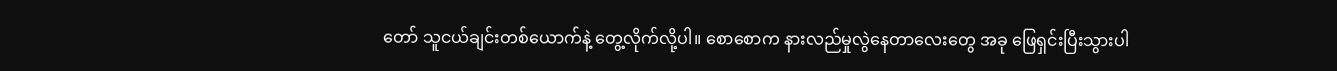တော် သူငယ်ချင်းတစ်ယောက်နဲ့ တွေ့လိုက်လို့ပါ။ စောစောက နားလည်မှုလွဲနေတာလေးတွေ အခု ဖြေရှင်းပြီးသွားပါ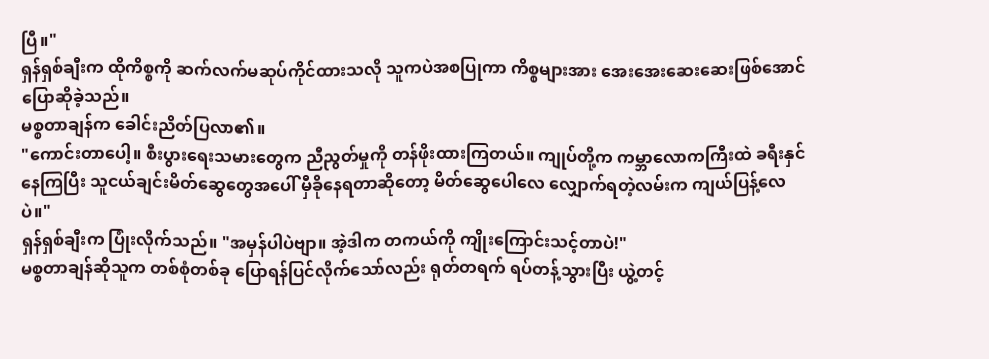ပြီ။"
ရှန်ရှစ်ချီးက ထိုကိစ္စကို ဆက်လက်မဆုပ်ကိုင်ထားသလို သူကပဲအစပြုကာ ကိစ္စများအား အေးအေးဆေးဆေးဖြစ်အောင် ပြောဆိုခဲ့သည်။
မစ္စတာချန်က ခေါင်းညိတ်ပြလာ၏။
"ကောင်းတာပေါ့။ စီးပွားရေးသမားတွေက ညီညွတ်မှုကို တန်ဖိုးထားကြတယ်။ ကျုပ်တို့က ကမ္ဘာလောကကြီးထဲ ခရီးနှင်နေကြပြီး သူငယ်ချင်းမိတ်ဆွေတွေအပေါ် မှီခိုနေရတာဆိုတော့ မိတ်ဆွေပေါလေ လျှောက်ရတဲ့လမ်းက ကျယ်ပြန့်လေပဲ။"
ရှန်ရှစ်ချီးက ပြုံးလိုက်သည်။ "အမှန်ပါပဲဗျာ။ အဲ့ဒါက တကယ်ကို ကျိုးကြောင်းသင့်တာပဲ!"
မစ္စတာချန်ဆိုသူက တစ်စုံတစ်ခု ပြောရန်ပြင်လိုက်သော်လည်း ရုတ်တရက် ရပ်တန့်သွားပြီး ယွဲ့တင့်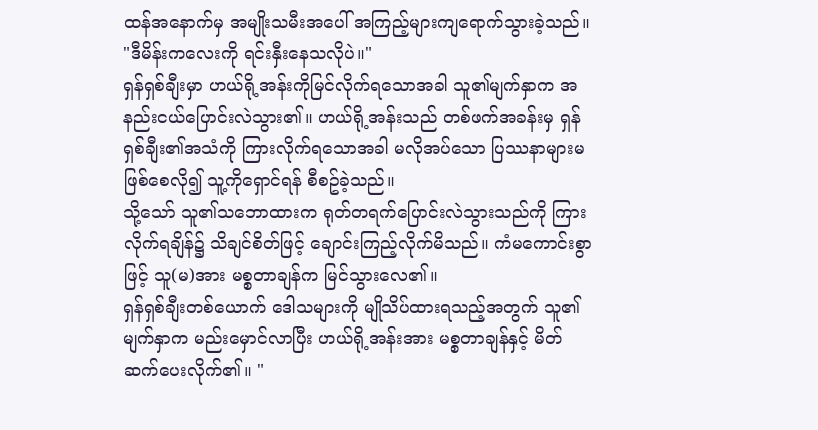ထန်အနောက်မှ အမျိုးသမီးအပေါ် အကြည့်များကျရောက်သွားခဲ့သည်။
"ဒီမိန်းကလေးကို ရင်းနှီးနေသလိုပဲ။"
ရှန်ရှစ်ချီးမှာ ဟယ်ရို့အန်းကိုမြင်လိုက်ရသောအခါ သူ၏မျက်နှာက အနည်းငယ်ပြောင်းလဲသွား၏။ ဟယ်ရို့အန်းသည် တစ်ဖက်အခန်းမှ ရှန်ရှစ်ချီး၏အသံကို ကြားလိုက်ရသောအခါ မလိုအပ်သော ပြဿနာများမဖြစ်စေလို၍ သူ့ကိုရှောင်ရန် စီစဥ်ခဲ့သည်။
သို့သော် သူ၏သဘောထားက ရုတ်တရက်ပြောင်းလဲသွားသည်ကို ကြားလိုက်ရချိန်၌ သိချင်စိတ်ဖြင့် ချောင်းကြည့်လိုက်မိသည်။ ကံမကောင်းစွာဖြင့် သူ(မ)အား မစ္စတာချန်က မြင်သွားလေ၏။
ရှန်ရှစ်ချီးတစ်ယောက် ဒေါသများကို မျိုသိပ်ထားရသည့်အတွက် သူ၏မျက်နှာက မည်းမှောင်လာပြီး ဟယ်ရို့အန်းအား မစ္စတာချန်နှင့် မိတ်ဆက်ပေးလိုက်၏။ "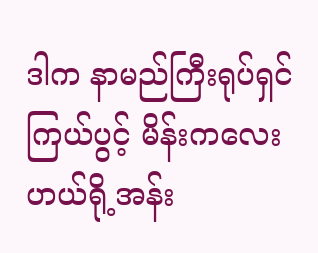ဒါက နာမည်ကြီးရုပ်ရှင်ကြယ်ပွင့် မိန်းကလေးဟယ်ရို့အန်း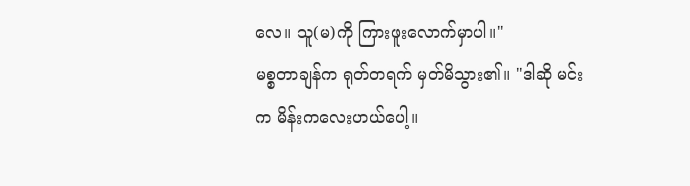လေ။ သူ(မ)ကို ကြားဖူးလောက်မှာပါ။"
မစ္စတာချန်က ရုတ်တရက် မှတ်မိသွား၏။ "ဒါဆို မင်းက မိန်းကလေးဟယ်ပေါ့။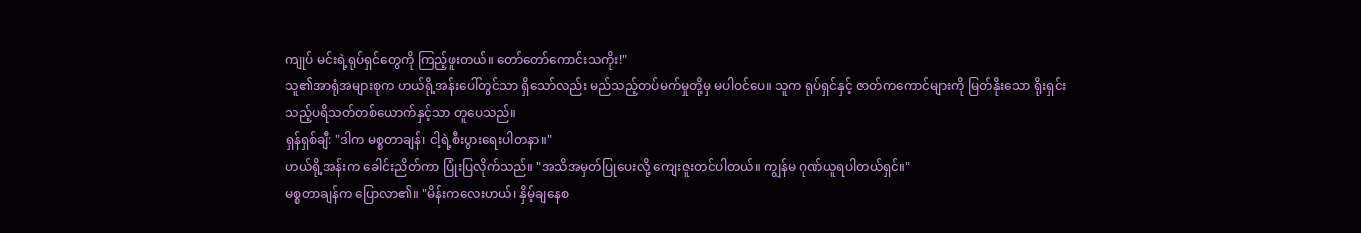ကျုပ် မင်းရဲ့ရုပ်ရှင်တွေကို ကြည့်ဖူးတယ်။ တော်တော်ကောင်းသကိုး!"
သူ၏အာရုံအများစုက ဟယ်ရို့အန်းပေါ်တွင်သာ ရှိသော်လည်း မည်သည့်တပ်မက်မှုတို့မှ မပါဝင်ပေ။ သူက ရုပ်ရှင်နှင့် ဇာတ်ကကောင်များကို မြတ်နိုးသော ရိုးရှင်းသည့်ပရိသတ်တစ်ယောက်နှင့်သာ တူပေသည်။
ရှန်ရှစ်ချီ: "ဒါက မစ္စတာချန်၊ ငါ့ရဲ့စီးပွားရေးပါတနာ။"
ဟယ်ရို့အန်းက ခေါင်းညိတ်ကာ ပြုံးပြလိုက်သည်။ "အသိအမှတ်ပြုပေးလို့ ကျေးဇူးတင်ပါတယ်။ ကျွန်မ ဂုဏ်ယူရပါတယ်ရှင်။"
မစ္စတာချန်က ပြောလာ၏။ "မိန်းကလေးဟယ်၊ နှိမ့်ချနေစ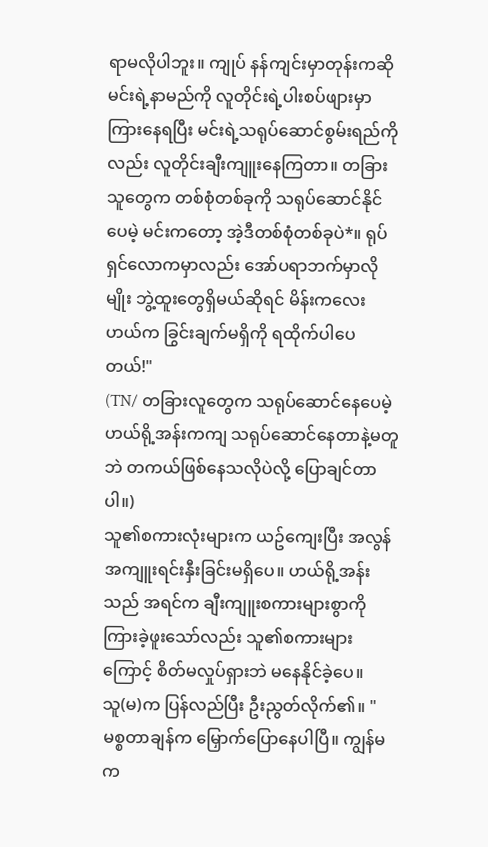ရာမလိုပါဘူး။ ကျုပ် နန်ကျင်းမှာတုန်းကဆို မင်းရဲ့နာမည်ကို လူတိုင်းရဲ့ပါးစပ်ဖျားမှာ ကြားနေရပြီး မင်းရဲ့သရုပ်ဆောင်စွမ်းရည်ကိုလည်း လူတိုင်းချီးကျူးနေကြတာ။ တခြားသူတွေက တစ်စုံတစ်ခုကို သရုပ်ဆောင်နိုင်ပေမဲ့ မင်းကတော့ အဲ့ဒီတစ်စုံတစ်ခုပဲ*။ ရုပ်ရှင်လောကမှာလည်း အော်ပရာဘက်မှာလိုမျိုး ဘွဲ့ထူးတွေရှိမယ်ဆိုရင် မိန်းကလေးဟယ်က ခြွင်းချက်မရှိကို ရထိုက်ပါပေတယ်!"
(TN/ တခြားလူတွေက သရုပ်ဆောင်နေပေမဲ့ ဟယ်ရို့အန်းကကျ သရုပ်ဆောင်နေတာနဲ့မတူဘဲ တကယ်ဖြစ်နေသလိုပဲလို့ ပြောချင်တာပါ။)
သူ၏စကားလုံးများက ယဥ်ကျေးပြီး အလွန်အကျူးရင်းနှီးခြင်းမရှိပေ။ ဟယ်ရို့အန်းသည် အရင်က ချီးကျူးစကားများစွာကို ကြားခဲ့ဖူးသော်လည်း သူ၏စကားများကြောင့် စိတ်မလှုပ်ရှားဘဲ မနေနိုင်ခဲ့ပေ။
သူ(မ)က ပြန်လည်ပြီး ဦးညွတ်လိုက်၏။ "မစ္စတာချန်က မြှောက်ပြောနေပါပြီ။ ကျွန်မက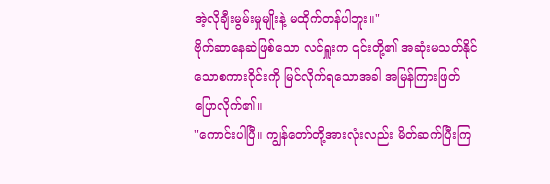အဲ့လိုချီးမွမ်းမှုမျိုးနဲ့ မထိုက်တန်ပါဘူး။"
ဗိုက်ဆာနေဆဲဖြစ်သော လင်ရှူးက ၎င်းတို့၏ အဆုံးမသတ်နိုင်သောစကားဝိုင်းကို မြင်လိုက်ရသောအခါ အမြန်ကြားဖြတ်ပြောလိုက်၏။
"ကောင်းပါပြီ။ ကျွန်တော်တို့အားလုံးလည်း မိတ်ဆက်ပြီးကြ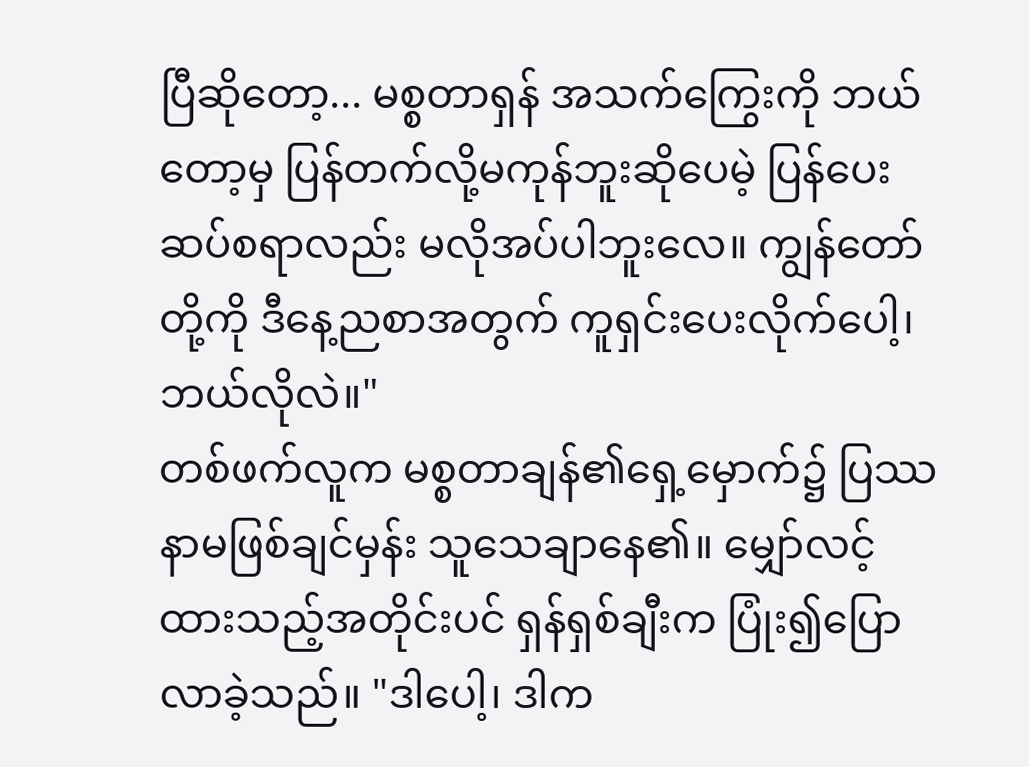ပြီဆိုတော့... မစ္စတာရှန် အသက်ကြွေးကို ဘယ်တော့မှ ပြန်တက်လို့မကုန်ဘူးဆိုပေမဲ့ ပြန်ပေးဆပ်စရာလည်း မလိုအပ်ပါဘူးလေ။ ကျွန်တော်တို့ကို ဒီနေ့ညစာအတွက် ကူရှင်းပေးလိုက်ပေါ့၊ ဘယ်လိုလဲ။"
တစ်ဖက်လူက မစ္စတာချန်၏ရှေ့မှောက်၌ ပြဿနာမဖြစ်ချင်မှန်း သူသေချာနေ၏။ မျှော်လင့်ထားသည့်အတိုင်းပင် ရှန်ရှစ်ချီးက ပြုံး၍ပြောလာခဲ့သည်။ "ဒါပေါ့၊ ဒါက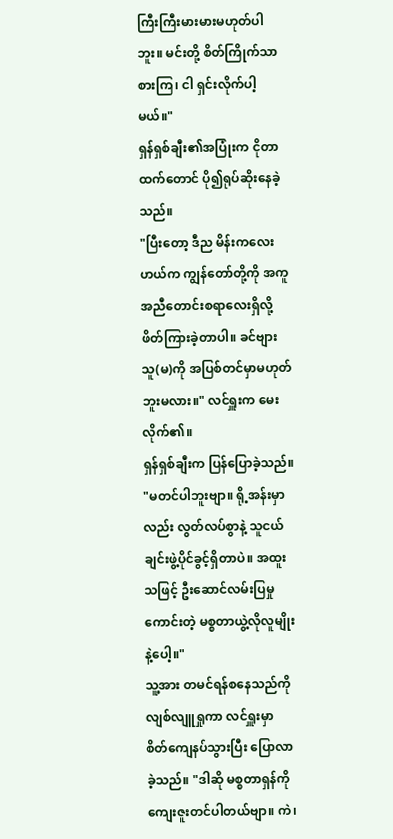ကြီးကြီးမားမားမဟုတ်ပါဘူး။ မင်းတို့ စိတ်ကြိုက်သာစားကြ၊ ငါ ရှင်းလိုက်ပါ့မယ်။"
ရှန်ရှစ်ချီး၏အပြုံးက ငိုတာထက်တောင် ပို၍ရုပ်ဆိုးနေခဲ့သည်။
"ပြီးတော့ ဒီည မိန်းကလေးဟယ်က ကျွန်တော်တို့ကို အကူအညီတောင်းစရာလေးရှိလို့ ဖိတ်ကြားခဲ့တာပါ။ ခင်ဗျား သူ(မ)ကို အပြစ်တင်မှာမဟုတ်ဘူးမလား။" လင်ရှူးက မေးလိုက်၏။
ရှန်ရှစ်ချီးက ပြန်ပြောခဲ့သည်။ "မတင်ပါဘူးဗျာ။ ရို့အန်းမှာလည်း လွတ်လပ်စွာနဲ့ သူငယ်ချင်းဖွဲ့ပိုင်ခွင့်ရှိတာပဲ။ အထူးသဖြင့် ဦးဆောင်လမ်းပြမှုကောင်းတဲ့ မစ္စတာယွဲ့လိုလူမျိုးနဲ့ပေါ့။"
သူ့အား တမင်ရန်စနေသည်ကို လျစ်လျူရှုကာ လင်ရှူးမှာ စိတ်ကျေနပ်သွားပြီး ပြောလာခဲ့သည်။ "ဒါဆို မစ္စတာရှန်ကို ကျေးဇူးတင်ပါတယ်ဗျာ။ ကဲ၊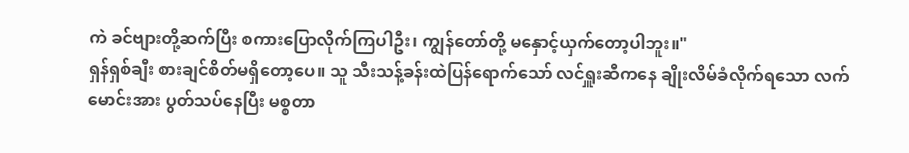ကဲ ခင်ဗျားတို့ဆက်ပြီး စကားပြောလိုက်ကြပါဦး၊ ကျွန်တော်တို့ မနှောင့်ယှက်တော့ပါဘူး။"
ရှန်ရှစ်ချီး စားချင်စိတ်မရှိတော့ပေ။ သူ သီးသန့်ခန်းထဲပြန်ရောက်သော် လင်ရှူးဆီကနေ ချိုးလိမ်ခံလိုက်ရသော လက်မောင်းအား ပွတ်သပ်နေပြီး မစ္စတာ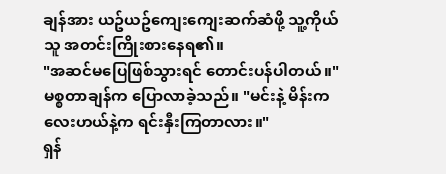ချန်အား ယဥ်ယဥ်ကျေးကျေးဆက်ဆံဖို့ သူ့ကိုယ်သူ အတင်းကြိုးစားနေရ၏။
"အဆင်မပြေဖြစ်သွားရင် တောင်းပန်ပါတယ်။" မစ္စတာချန်က ပြောလာခဲ့သည်။ "မင်းနဲ့ မိန်းကလေးဟယ်နဲ့က ရင်းနှီးကြတာလား။"
ရှန်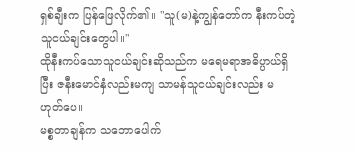ရှစ်ချီးက ပြန်ဖြေလိုက်၏။ "သူ(မ)နဲ့ကျွန်တော်က နီးကပ်တဲ့သူငယ်ချင်းတွေပါ။"
ထိုနီးကပ်သောသူငယ်ချင်းဆိုသည်က မရေမရာအဓိပ္ပာယ်ရှိပြီး ဇနီးမောင်နှံလည်းမကျ သာမန်သူငယ်ချင်းလည်း မဟုတ်ပေ။
မစ္စတာချန်က သဘောပေါက်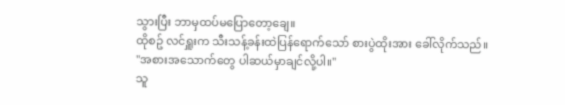သွားပြီး ဘာမှထပ်မပြောတော့ချေ။
ထိုစဥ် လင်ရှူးက သီးသန့်ခန်းထဲပြန်ရောက်သော် စားပွဲထိုးအား ခေါ်လိုက်သည်။
"အစားအသောက်တွေ ပါဆယ်မှာချင်လို့ပါ။"
သူ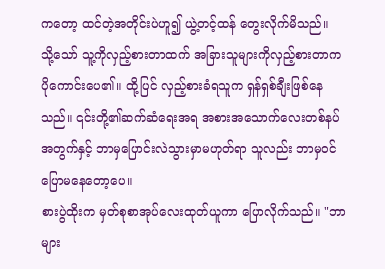ကတော့ ထင်တဲ့အတိုင်းပဲဟူ၍ ယွဲ့တင့်ထန် တွေးလိုက်မိသည်။
သို့သော် သူ့ကိုလှည့်စားတာထက် အခြားသူများကိုလှည့်စားတာက ပိုကောင်းပေ၏။ ထို့ပြင် လှည့်စားခံရသူက ရှန်ရှစ်ချီးဖြစ်နေသည်။ ၎င်းတို့၏ဆက်ဆံရေးအရ အစားအသောက်လေးတစ်နပ်အတွက်နှင့် ဘာမှပြောင်းလဲသွားမှာမဟုတ်ရာ သူလည်း ဘာမှဝင်ပြောမနေတော့ပေ။
စားပွဲထိုးက မှတ်စုစာအုပ်လေးထုတ်ယူကာ ပြောလိုက်သည်။ "ဘာများ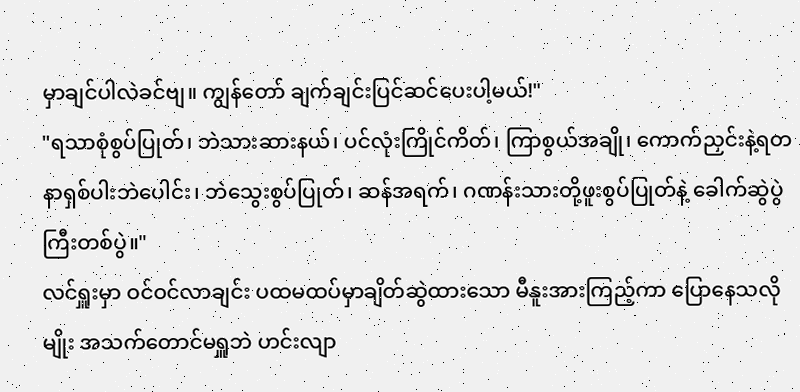မှာချင်ပါလဲခင်ဗျ။ ကျွန်တော် ချက်ချင်းပြင်ဆင်ပေးပါ့မယ်!"
"ရသာစုံစွပ်ပြုတ်၊ ဘဲသားဆားနယ်၊ ပင်လုံးကြိုင်ကိတ်၊ ကြာစွယ်အချို၊ ကောက်ညှင်းနဲ့ရတနာရှစ်ပါးဘဲပေါင်း၊ ဘဲသွေးစွပ်ပြုတ်၊ ဆန်အရက်၊ ဂဏန်းသားတို့ဖူးစွပ်ပြုတ်နဲ့ ခေါက်ဆွဲပွဲကြီးတစ်ပွဲ။"
လင်ရှူးမှာ ဝင်ဝင်လာချင်း ပထမထပ်မှာချိတ်ဆွဲထားသော မီနူးအားကြည့်ကာ ပြောနေသလိုမျိုး အသက်တောင်မရှူဘဲ ဟင်းလျာ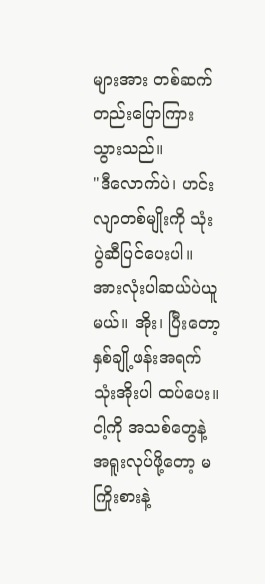များအား တစ်ဆက်တည်းပြောကြားသွားသည်။
"ဒီလောက်ပဲ၊ ဟင်းလျာတစ်မျိုးကို သုံးပွဲဆီပြင်ပေးပါ။ အားလုံးပါဆယ်ပဲယူမယ်။ အိုး၊ ပြီးတော့ နှစ်ချို့ဖန်းအရက်သုံးအိုးပါ ထပ်ပေး။ ငါ့ကို အသစ်တွေနဲ့ အရူးလုပ်ဖို့တော့ မကြိုးစားနဲ့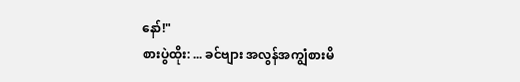နော်!"
စားပွဲထိုး: ... ခင်ဗျား အလွန်အကျွံစားမိ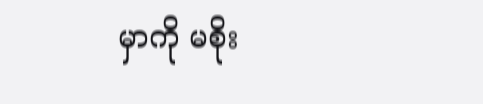မှာကို မစိုး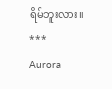ရိမ်ဘူးလား။
***
Aurora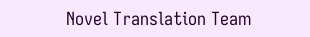Novel Translation Team